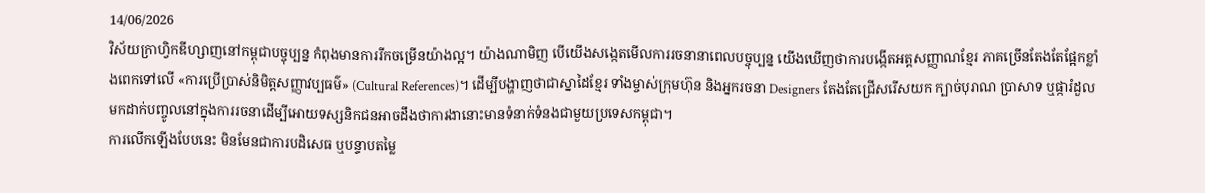14/06/2026
វិស័យក្រាហ្វិកឌីហ្សាញនៅកម្ពុជាបច្ចុប្បន្ន កំពុងមានការរីកចម្រើនយ៉ាងល្អ។ យ៉ាងណាមិញ បើយើងសង្កេតមើលការរចនានាពេលបច្ចុប្បន្ន យើងឃើញថាការបង្កើតអត្តសញ្ញាណខ្មែរ ភាគច្រើនតែងតែផ្អែកខ្លាំងពេកទៅលើ «ការប្រើប្រាស់និមិត្តសញ្ញាវប្បធម៌» (Cultural References)។ ដើម្បីបង្ហាញថាជាស្នាដៃខ្មែរ ទាំងម្ចាស់ក្រុមហ៊ុន និងអ្នករចនា Designers តែងតែជ្រើសរើសយក ក្បាច់បុរាណ ប្រាសាទ ឬផ្ការំដួល មកដាក់បញ្ចូលនៅក្នុងការរចនាដើម្បីអោយទស្សនិកជនអាចដឹងថាការងានោះមានទំនាក់ទំនងជាមួយប្រទេសកម្ពុជា។
ការលើកឡើងបែបនេះ មិនមែនជាការបដិសេធ ឬបន្ទាបតម្លៃ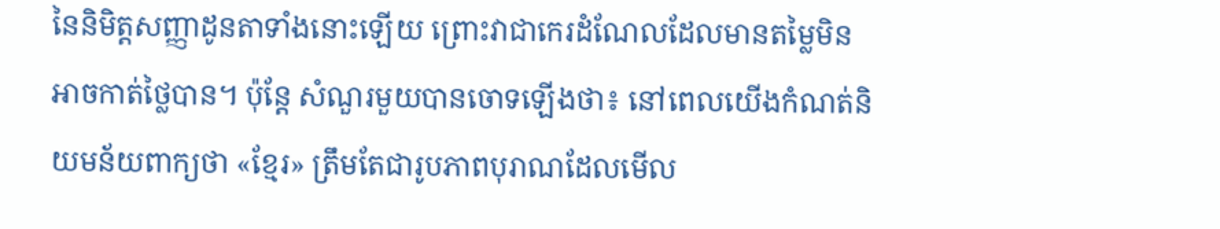នៃនិមិត្តសញ្ញាដូនតាទាំងនោះឡើយ ព្រោះវាជាកេរដំណែលដែលមានតម្លៃមិនអាចកាត់ថ្លៃបាន។ ប៉ុន្តែ សំណួរមួយបានចោទឡើងថា៖ នៅពេលយើងកំណត់និយមន័យពាក្យថា «ខ្មែរ» ត្រឹមតែជារូបភាពបុរាណដែលមើល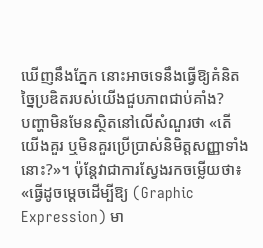ឃើញនឹងភ្នែក នោះអាចទេនឹងធ្វើឱ្យគំនិតច្នៃប្រឌិតរបស់យើងជួបភាពជាប់គាំង?
បញ្ហាមិនមែនស្ថិតនៅលើសំណួរថា «តើយើងគួរ ឬមិនគួរប្រើប្រាស់និមិត្តសញ្ញាទាំងនោះ?»។ ប៉ុន្តែវាជាការស្វែងរកចម្លើយថា៖ «ធ្វើដូចម្តេចដើម្បីឱ្យ (Graphic Expression) មា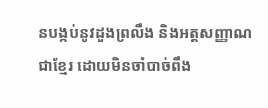នបង្កប់នូវដួងព្រលឹង និងអត្តសញ្ញាណជាខ្មែរ ដោយមិនចាំបាច់ពឹង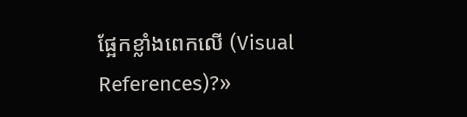ផ្អែកខ្លាំងពេកលើ (Visual References)?»